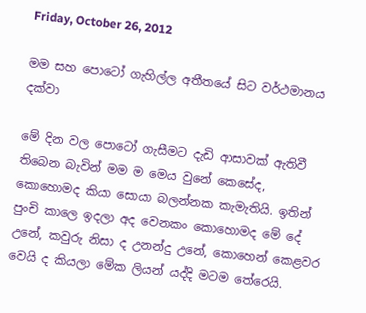Friday, October 26, 2012

මම සහ පොටෝ ගැහිල්ල අතීතයේ සිට වර්ථමානය දක්වා

මේ දින වල පොටෝ ගැසීමට දැඩි ආසාවක් ඇතිවී තිබෙන බැවින් මම ම මෙය වුනේ කෙසේද, කොහොමද කියා සොයා බලන්නක කැමැතියි. ඉතින් පුංචි කාලෙ ඉදලා අද වෙනකං කොහොමද මේ දේ උනේ, කවුරු නිසා ද උනන්දු උනේ, කොහෙන් කෙළවර වෙයි ද කියලා මේක ලියන් යද්දි මටම තේරෙයි.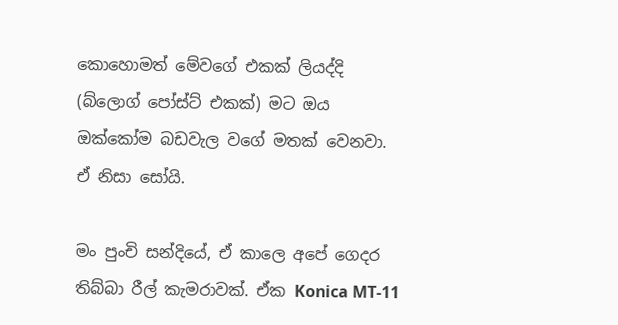කොහොමත් ‍මේවගේ එකක් ලියද්දි (බ්ලොග් පෝස්ට් එකක්) මට ඔය ඔක්කෝම බඩවැල වගේ මතක් වෙනවා. ඒ නිසා සෝයි.

මං පුංචි සන්දියේ, ඒ කාලෙ අපේ ගෙදර තිබ්බා රීල් කැමරාවක්. ඒක Konica MT-11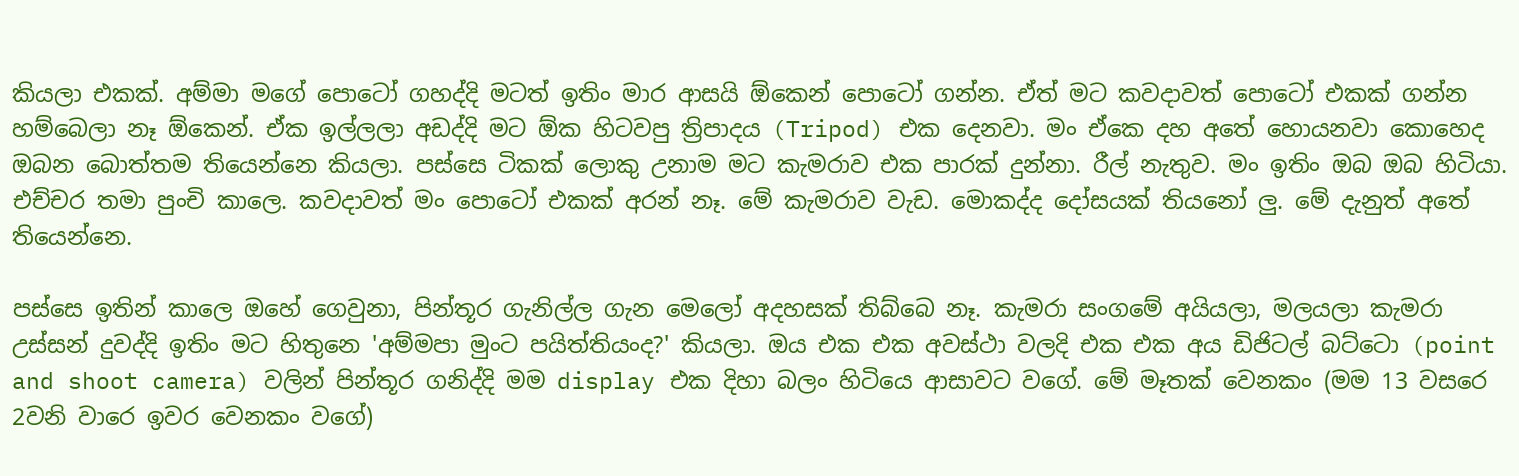කියලා එකක්. අම්මා මගේ පොටෝ ගහද්දි මටත් ඉතිං මාර ආසයි ඕකෙන් පොටෝ ගන්න. ඒත් මට කවදාවත් පොටෝ එකක් ගන්න හම්බෙලා නෑ ඕකෙන්. ඒක ඉල්ලලා අඩද්දි මට ඕක හිටවපු ත්‍රිපාදය (Tripod) එක දෙනවා. මං ඒකෙ දහ අතේ හොයනවා කොහෙද ඔබන බොත්තම තියෙන්නෙ කියලා‍. පස්සෙ ටිකක් ලොකු උනාම මට කැමරාව එක පාරක් දුන්නා. රීල් නැතුව. මං ඉතිං ඔබ ඔබ හිටියා. එච්චර තමා පුංචි කාලෙ. කවදාවත් මං පොටෝ එකක් අරන් නෑ. මේ කැමරාව වැඩ. මොකද්ද දෝසයක් තියනෝ ලු. මේ දැනුත් අතේ තියෙන්නෙ.

පස්සෙ ඉතින් කාලෙ ඔහේ ගෙවුනා, පින්තූර ගැනිල්ල ගැන මෙලෝ අදහසක් තිබ්බෙ නෑ. කැමරා සංගමේ අයියලා, මලයලා කැමරා උස්සන් දුවද්දි ඉතිං මට හිතුනෙ 'අම්මපා මුංට පයිත්තියංද?' කියලා. ඔය එක එක අවස්ථා වලදි එක එක අය ඩිජිටල් බට්ටො (point and shoot camera) වලින් පින්තූර ගනිද්දි මම display එක දිහා බලං හිටියෙ ආසාවට වගේ. මේ මෑතක් වෙනකං (මම 13 වසරෙ 2වනි වාරෙ ඉවර වෙනකං වගේ)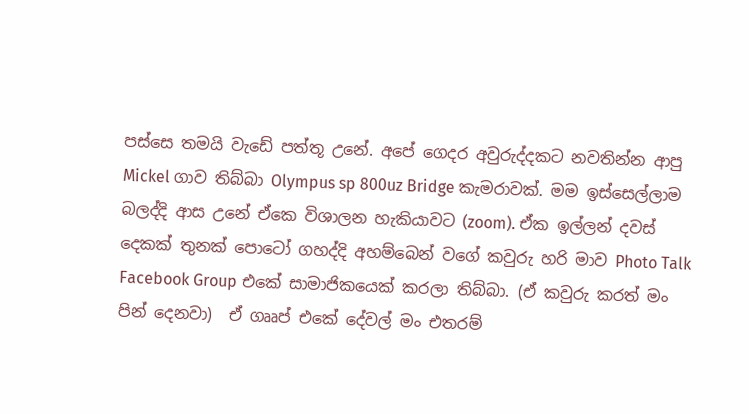පස්සෙ තමයි වැඩේ පත්තූ උනේ. අපේ ගෙදර අවුරුද්දකට නවතින්න ආපු Mickel ගාව තිබ්බා Olympus sp 800uz Bridge කැමරාවක්. මම ඉස්සෙල්ලාම බලද්දි ආස උනේ ඒකෙ විශාලන හැකියාවට (zoom). ඒක ඉල්ලන් දවස් දෙකක් තුනක් පොටෝ ගහද්දි අහම්බෙන් වගේ කවුරු හරි මාව Photo Talk Facebook Group එකේ සාමාජිකයෙක් කරලා තිබ්බා. (ඒ කවුරු කරත් මං පින් දෙනවා)  ඒ ගෲප් එකේ දේවල් මං එතරම්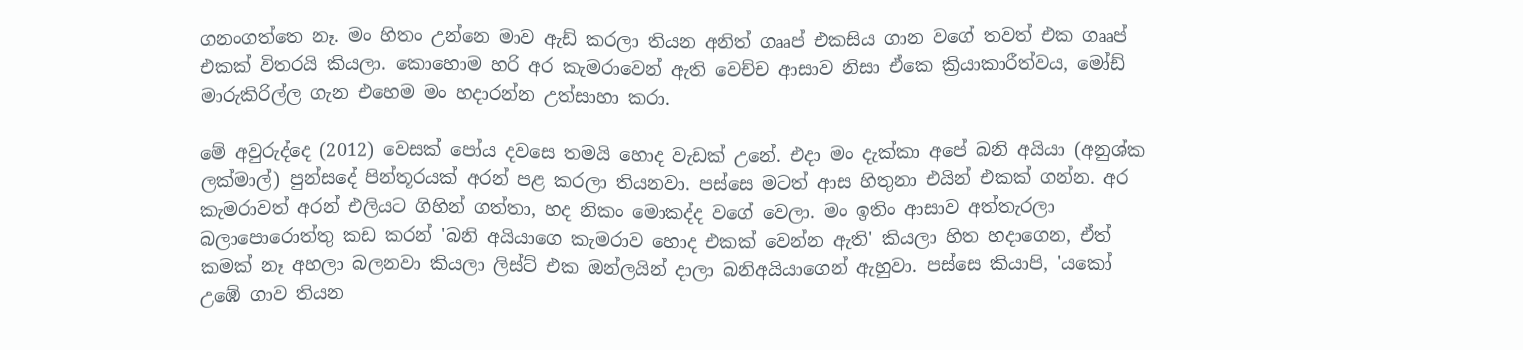ගනංගත්තෙ නෑ. මං හිතං උන්නෙ මාව ඇඩ් කරලා තියන අනිත් ගෲප් එකසිය ගාන වගේ තවත් එක ගෲප් එකක් විතරයි කියලා. කොහොම හරි අර කැමරාවෙන් ඇති වෙච්ච ආසාව නිසා ඒකෙ ක්‍රියාකාරීත්වය, මෝඩ් මාරුකිරිල්ල ගැන එහෙම මං හදාරන්න උත්සාහා කරා.

මේ අවුරුද්දෙ (2012) වෙසක් පෝය දවසෙ තමයි හොද වැඩක් උනේ. එදා මං දැක්කා අපේ බනි අයියා (අනුශ්ක ලක්මාල්) පුන්සදේ පින්තූරයක් අරන් පළ කරලා තියනවා. පස්සෙ මටත් ආස හිතුනා එයින් එකක් ගන්න. අර කැමරාවත් අරන් එලියට ගිහින් ගත්තා, හද නිකං මොකද්ද ව‍ගේ වෙලා. මං ඉතිං ආසාව අත්තැරලා බලාපොරොත්තු කඩ කරන් 'බනි අයියාගෙ කැමරාව හොද එකක් වෙන්න ඇති' කියලා හිත හදාගෙන, ඒත් කමක් නෑ අහලා බලනවා කියලා ලිස්ට් එක ඔන්ලයින් දාලා බනිඅයියාගෙන් ඇහුවා. පස්සෙ කියාපි, 'යකෝ උඹේ ගාව තියන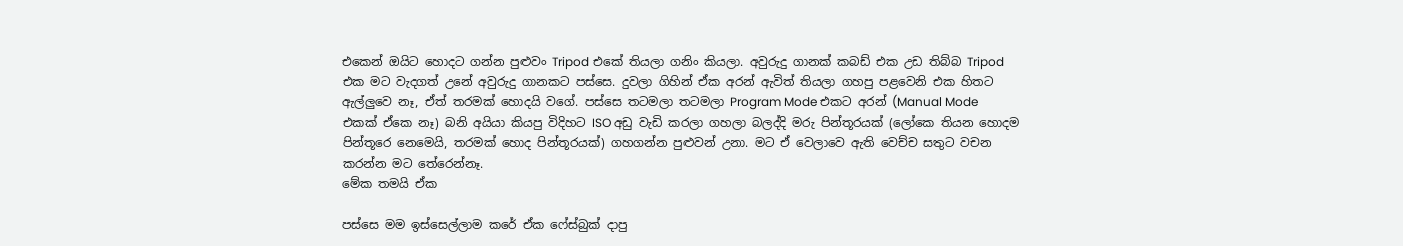එකෙන් ඔයිට හොදට ගන්න පුළුවං Tripod එකේ තියලා ගනිං කියලා. අවුරුදු ගානක් කබඩ් එක උඩ තිබ්බ Tripod එක මට වැදගත් උනේ අවුරුදු ගානකට පස්සෙ. දුවලා ගිහින් ඒක අරන් ඇවිත් තියලා ගහපු පළවෙනි එක හිතට ඇල්ලුවෙ නෑ, ඒත් තරමක් හොදයි වගේ. පස්සෙ තටමලා තටමලා Program Mode එකට අරන් (Manual Mode එකක් ඒකෙ නෑ) බනි අයියා කියපු විදිහට ISO අඩු වැඩි කරලා ගහලා බලද්දි මරු පින්තූරයක් (ලෝකෙ තියන හොදම පින්තූරෙ නෙමෙයි, තරමක් හොද පින්තූරයක්) ගහගන්න පුළුවන් උනා. මට ඒ වෙලාවෙ ඇති වෙච්ච සතුට වචන කරන්න මට තේරෙන්නෑ.
මේක තමයි ඒක

පස්සෙ මම ඉස්සෙල්ලාම කරේ ඒක ෆේස්බුක් දාපු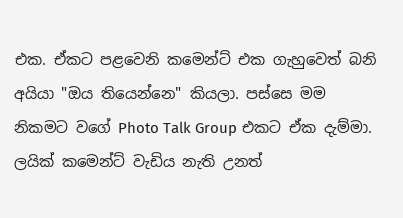එක. ඒකට පළවෙනි කමෙන්ට් එක ගැහුවෙත් බනි අයියා "ඔය තියෙන්නෙ" කියලා. පස්සෙ මම නිකමට වගේ Photo Talk Group එකට ඒක දැම්මා. ලයික් කමෙන්ට් වැඩිය නැති උනත්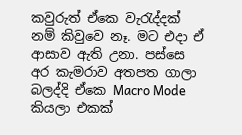කවුරුත් ඒකෙ වැරැද්දක් නම් කිවුවෙ නෑ. මට එදා ඒ ආසාව ඇති උනා. පස්සෙ අර කැමරාව අතපත ගාලා බලද්දි ඒකෙ Macro Mode කියලා එකක්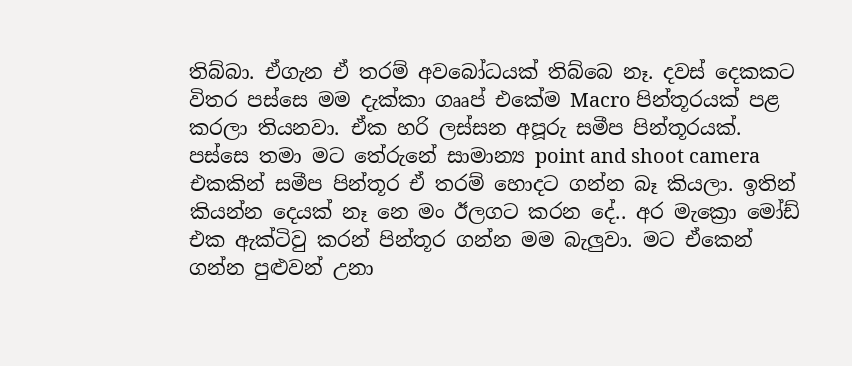තිබ්බා. ඒගැන ඒ තරම් අවබෝධයක් තිබ්බෙ නෑ. දවස් දෙකකට විතර පස්සෙ මම දැක්කා ගෲප් එකේම Macro පින්තූරයක් පළ කරලා තියනවා. ඒක හරි ලස්සන අපූරු සමීප පින්තූරයක්. පස්සෙ තමා මට තේරුනේ සාමාන්‍ය point and shoot camera එකකින් සමීප පින්තූර ඒ තරම් හොදට ගන්න බෑ කියලා. ඉතින් කියන්න දෙයක් නෑ නෙ මං ඊලගට කරන දේ.. අර මැක්‍රො මෝඩ් එක ඇක්ටිවු කරන් පින්තූර ගන්න මම බැලුවා. මට ඒකෙන් ගන්න පුළුවන් උනා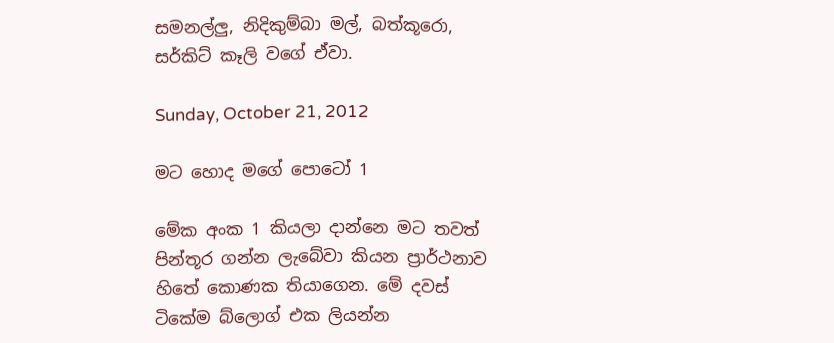සමනල්ලු, නිදිකුම්බා මල්, බත්කූරො, සර්කිට් කෑලි වගේ ඒවා.

Sunday, October 21, 2012

මට හොද මගේ පොටෝ 1

මේක අංක 1 කියලා දාන්නෙ මට තවත් පින්තූර ගන්න ලැබේවා කියන ප්‍රාර්ථනාව හිතේ කොණක තියාගෙන. මේ දවස් ටිකේම බ්ලොග් එක ලියන්න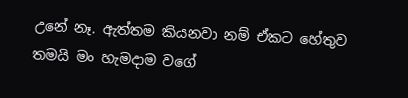උනේ නෑ. ඇත්තම කියනවා නම් ඒකට හේතුව තමයි මං හැමදාම වගේ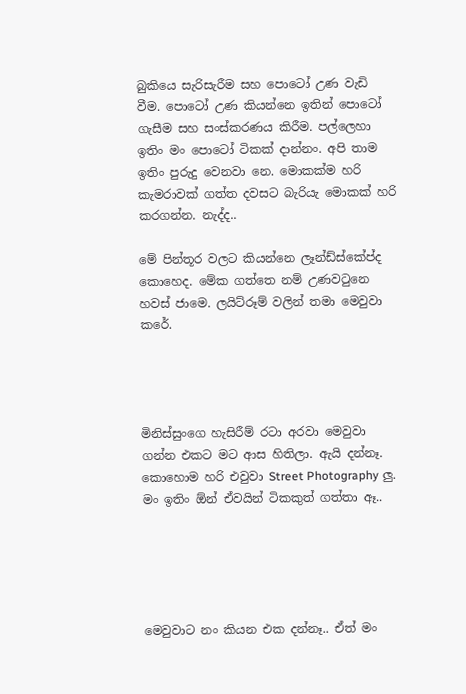බුකියෙ සැරිසැරීම සහ පොටෝ උණ වැඩි වීම. පොටෝ උණ කියන්නෙ ඉතින් පොටෝ ගැසීම සහ සංස්කරණය කිරීම. පල්ලෙහා ඉතිං මං පොටෝ ටිකක් දාන්නං. අපි තාම ඉතිං පුරුදු වෙනවා නෙ. මොකක්ම හරි කැමරාවක් ගත්ත දවසට බැරියැ මොකක් හරි කරගන්න. නැද්ද..

මේ පින්තූර වලට කියන්නෙ ලෑන්ඩ්ස්කේප්ද කොහෙද. මේක ගත්තෙ නම් උණවටුනෙ හවස් ජාමෙ. ලයිට්රූම් වලින් තමා මෙවුවා කරේ.




මිනිස්සුංගෙ හැසිරීම් රටා අරවා මෙවුවා ගන්න එකට මට ආස හිතිලා. ඇයි දන්නෑ. කොහොම හරි එවුවා Street Photography ලු. මං ඉතිං ඕන් ඒවයින් ටිකකුත් ගත්තා ඈ..





මෙවුවාට නං කියන එක දන්නෑ.. ඒත් මං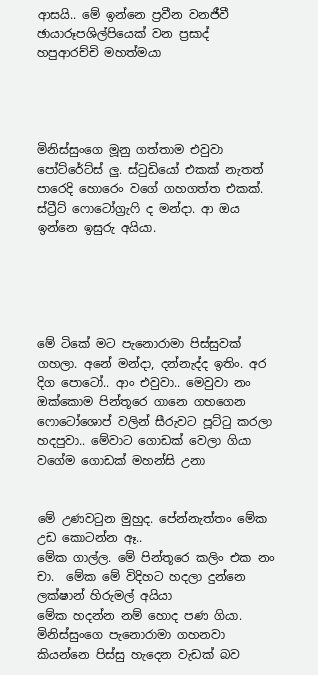ආසයි.. මේ ඉන්නෙ ප්‍රවීන වනජීවී ඡායාරූපශිල්පියෙක් වන ප්‍රසාද් හපුආරච්චි මහත්මයා




මිනිස්සුංගෙ මූනු ගත්තාම එවුවා පෝට්රේට්ස් ලු. ස්ටුඩියෝ එකක් නැතත් පාරෙදි හොරෙං වගේ ගහගත්ත එකක්. ස්ට්‍රීට් ෆොටෝග්‍රැෆි ද මන්දා. ආ ඔය ඉන්නෙ ඉසුරු අයියා.





මේ ටිකේ මට පැනොරාමා පිස්සුවක් ගහලා. අනේ මන්දා, දන්නැද්ද ඉතිං. අර දිග පොටෝ.. ආං එවුවා.. මෙවුවා නං ඔක්කොම පින්තූ‍‍රෙ ගානෙ ගහගෙන ෆොටෝශොප් වලින් සීරුවට පූට්ටු කරලා හදපුවා.. මේවාට ගොඩක් වෙලා ගියා වගේම ගොඩක් මහන්සි උනා


මේ උණවටුන මුහුද. පේන්නැත්තං මේක උඩ කොටන්න ඈ..
මේක ගාල්ල. මේ පින්තූ‍රෙ කලිං එක නං චා.  මේක මේ විදිහට හදලා දුන්නෙ ලක්ෂාන් හිරුමල් අයියා
මේක හදන්න නම් හොද පණ ගියා. මිනිස්සුංගෙ පැනොරාමා ගහනවා කියන්නෙ පිස්සු හැදෙන වැඩක් බව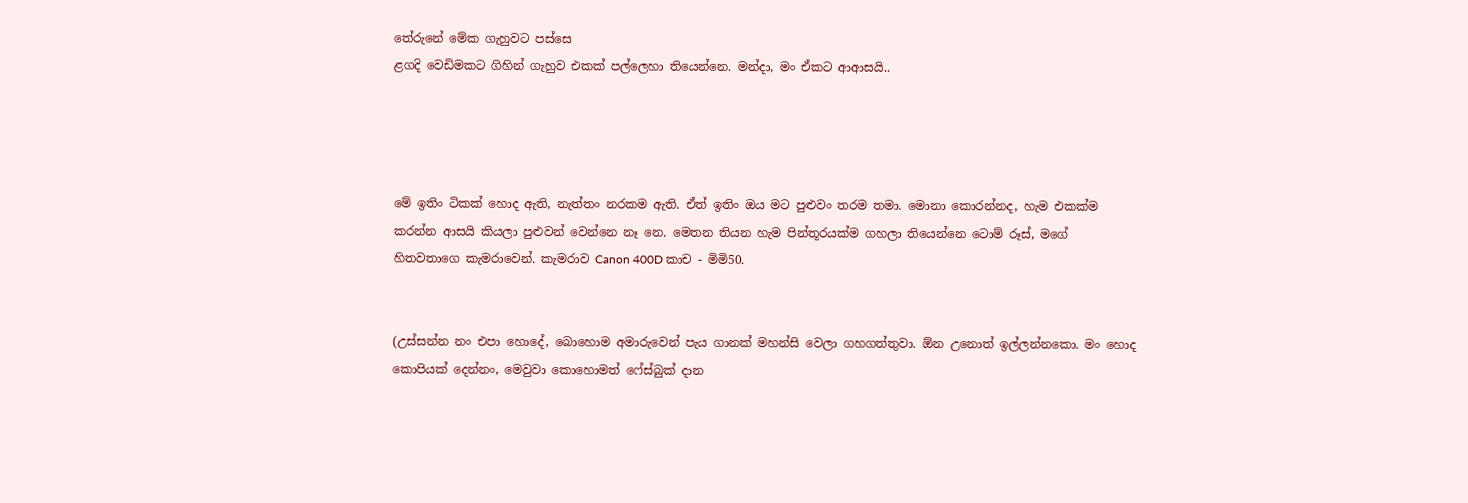තේරුනේ මේක ගැහුවට පස්සෙ
ළගදි වෙඩිමකට ගිහින් ගැහුව එකක් පල්ලෙහා තියෙන්නෙ. මන්දා, මං ඒකට ආආසයි..




මේ ඉතිං ටිකක් හොද ඇති, නැත්තං නරකම ඇති. ඒත් ඉතිං ඔය මට පුළුවං තරම තමා. මොනා කොරන්නද, හැම එකක්ම කරන්න ආසයි කියලා පුළුවන් වෙන්නෙ නෑ නෙ. මෙතන තියන හැම පින්තූරයක්ම ගහලා තියෙන්නෙ ටොම් රූස්, ම‍ගේ හිතවතාගෙ කැමරාවෙන්. කැමරාව Canon 400D කාච - මිමි50.


(උස්සන්න නං එපා හොදේ, බොහොම අමාරුවෙන් පැය ගානක් මහන්සි වෙලා ගහගත්තුවා. ඕන උනොත් ඉල්ලන්නකො. මං හොද කොපියක් දෙන්නං, මෙවුවා කොහොමත් ෆේස්බුක් දාන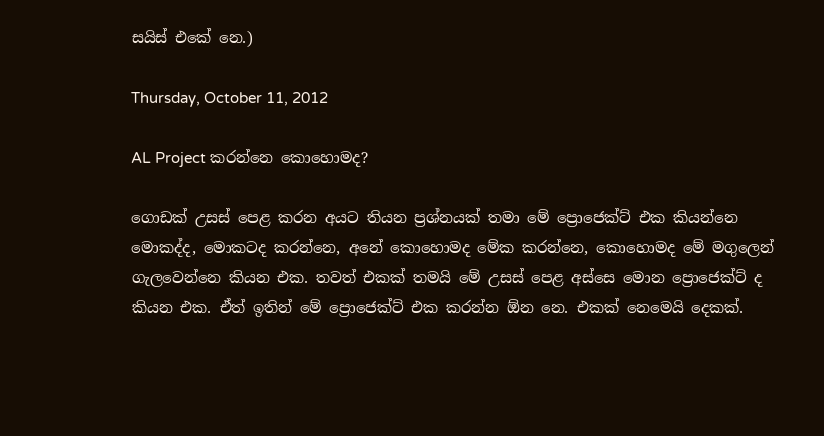සයිස් එකේ නෙ.)

Thursday, October 11, 2012

AL Project කරන්නෙ කොහොමද?

ගොඩක් උසස් පෙළ කරන අයට තියන ප්‍රශ්නයක් තමා මේ ප්‍රොජෙක්ට් එක කියන්නෙ මොකද්ද, මොකටද කරන්නෙ, අනේ කොහොමද මේක කරන්නෙ, කො‍හොමද මේ මගුලෙන් ගැලවෙන්නෙ කියන එක. තවත් එකක් තමයි මේ උසස් පෙළ අස්සෙ මොන ප්‍රොජෙක්ට් ද කියන එක. ඒත් ඉතින් මේ ප්‍රොජෙක්ට් එක කරන්න ඕන නෙ. එකක් නෙමෙයි දෙකක්.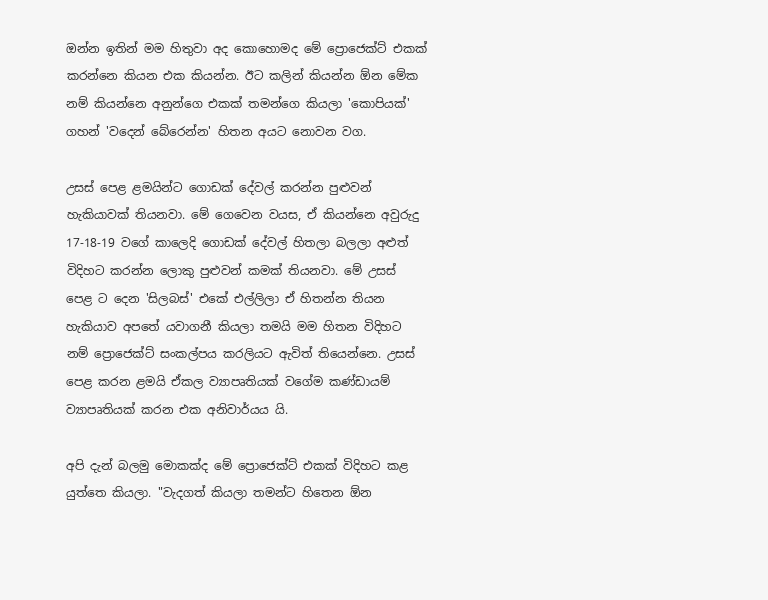ඔන්න ඉතින් මම හිතුවා අද කොහොමද මේ ප්‍රොජෙක්ට් එකක් කරන්නෙ කියන එක කියන්න. ඊට කලින් කියන්න ඕන මේක නම් කියන්නෙ අනුන්ගෙ එකක් තමන්ගෙ කියලා 'කොපියක්' ගහන් 'වදෙන් බේරෙන්න' හිතන අයට නොවන වග.

උසස් පෙළ ළමයින්ට ගොඩක් දේවල් කරන්න පුළුවන් හැකියාවක් තියනවා. මේ ගෙවෙන වයස, ඒ කියන්නෙ අවුරුදු 17-18-19 වගේ කාලෙදි ගොඩක් දේවල් හිතලා බලලා අළුත් විදිහට කරන්න ලොකු පුළුවන් කමක් තියනවා. මේ උසස් පෙළ ට දෙන 'සිලබස්' එකේ එල්ලිලා ඒ හිතන්න තියන හැකියාව අප‍තේ යවාගනී කියලා තමයි මම හිතන විදිහට නම් ප්‍රොජෙක්ට් සංකල්පය කරලියට ඇවිත් තියෙන්නෙ. උසස් පෙළ කරන ළමයි ඒකල ව්‍යාපෘතියක් වගේම කණ්ඩායම් ව්‍යාපෘතියක් කරන එක අනිවාර්යය යි.

අපි දැන් බලමු මොකක්ද මේ ප්‍රොජෙක්ට් එකක් විදිහට කළ යුත්තෙ කියලා. "වැදගත් කියලා තමන්ට හිතෙන ඕන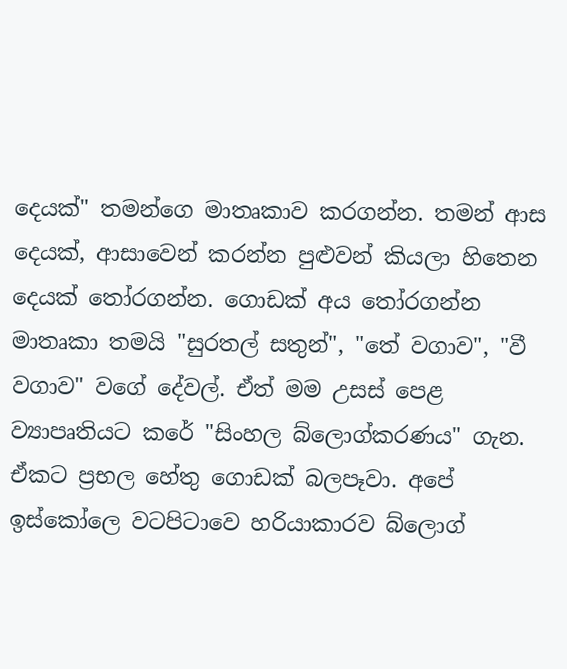දෙයක්" තමන්ගෙ මාතෘකාව කරගන්න. තමන් ආස දෙයක්, ආසාවෙන් කරන්න පුළුවන් කියලා හිතෙන දෙයක් තෝරගන්න. ගොඩක් අය තෝරගන්න මාතෘකා තමයි "සුරතල් සතුන්", "තේ වගාව", "වී වගාව" වගේ දේවල්. ඒත් මම උසස් පෙළ ව්‍යාපෘතියට කරේ "සිංහල බ්ලොග්කරණය" ගැන. ඒකට ප්‍රභල හේතු ගොඩක් බලපෑවා. අපේ ඉස්කෝලෙ වටපිටාවෙ හරියාකාරව බ්ලොග්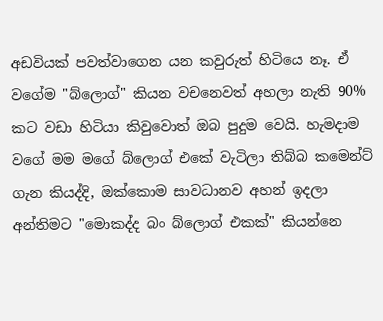අඩවියක් පවත්වාගෙන යන කවුරුත් හිටියෙ නෑ. ඒ වගේම "බ්ලොග්" කියන වචනෙවත් අහලා නැති 90% කට වඩා හිටියා කිවුවොත් ඔබ පුදුම වෙයි. හැමදාම වගේ මම මගේ බ්ලොග් එකේ වැටිලා තිබ්බ කමෙන්ට් ගැන කියද්දි, ඔක්කොම සාවධානව අහන් ඉදලා අන්තිමට "මොකද්ද බං බ්ලොග් එකක්" කියන්නෙ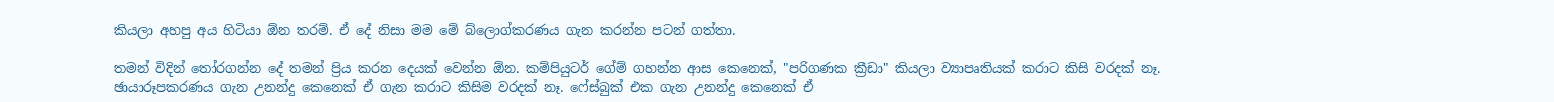කියලා අහපු අය හිටියා ඕන තරම්. ඒ දේ නිසා මම මේ බ්ලොග්කරණය ගැන කරන්න පටන් ගත්තා.

තමන් විදින් තෝරගන්න දේ තමන් ප්‍රිය කරන දෙයක් වෙන්න ඕන. කම්පියුටර් ගේම් ගහන්න ආස කෙනෙක්, "පරිගණක ක්‍රීඩා" කියලා ව්‍යාපෘතියක් කරාට කිසි වරදක් නෑ. ඡායාරූපකරණය ගැන උනන්දු කෙනෙක් ඒ ගැන කරාට කිසිම වරදක් නෑ. ෆේස්බුක් එක ගැන උනන්දු කෙනෙක් ඒ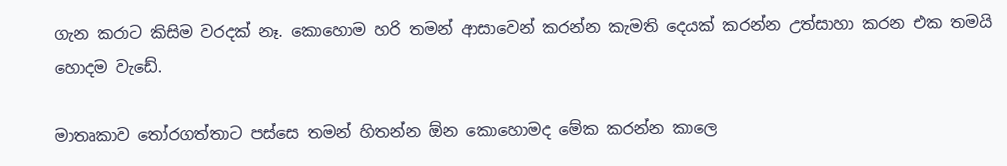ගැන කරාට කිසිම වරදක් නෑ. කොහොම හරි තමන් ආසාවෙන් කරන්න කැමති දෙයක් කරන්න උත්සාහා කරන එක තමයි හොදම වැඩේ.

මාතෘකාව තෝරගත්තාට පස්සෙ තමන් හිතන්න ඕන ‍කොහොමද මේක කරන්න කාලෙ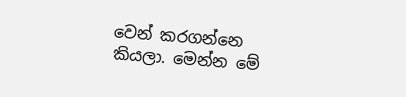වෙන් කරගන්නෙ කියලා. මෙන්න මේ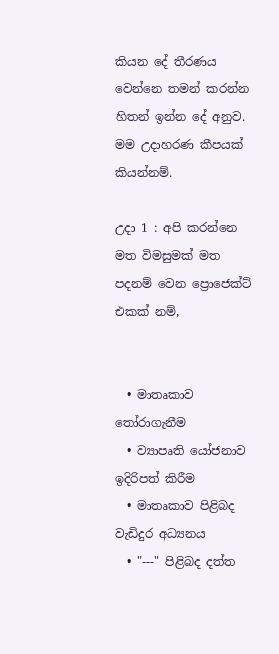කියන දේ තීරණය වෙන්නෙ තමන් කරන්න හිතන් ඉන්න දේ අනුව. මම උදාහරණ කීපයක් කියන්නම්.

උදා 1 : අපි කරන්නෙ මත විමසුමක් මත පදනම් වෙන ප්‍රොජෙක්ට් එකක් නම්,


  • මාතෘකාව තෝරාගැනීම
  • ව්‍යාපෘති යෝජනාව ඉදිරිපත් කිරීම
  • මාතෘකාව පිළිබද වැඩිදුර අධ්‍යනය
  • "---" පිළිබද දත්ත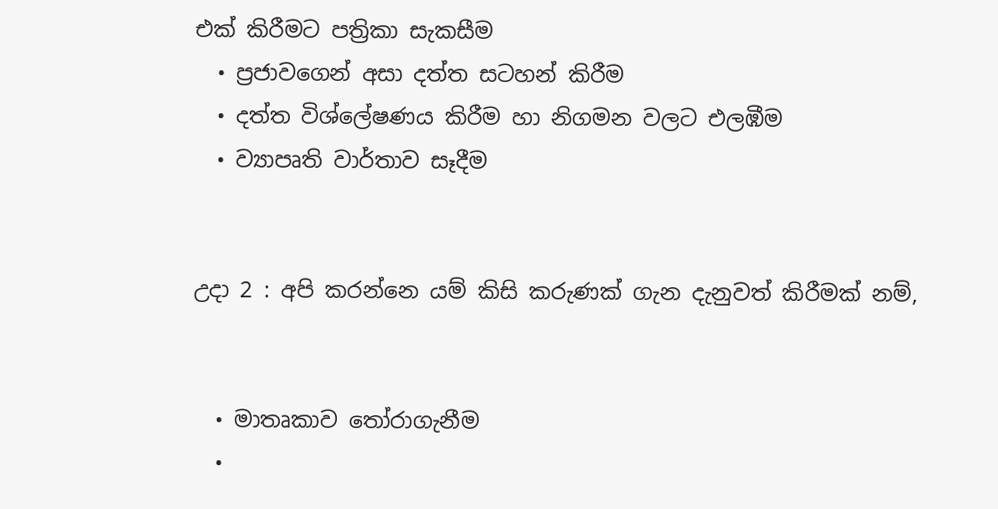එක් කිරීමට පත්‍රිකා සැකසීම
  • ප්‍රජාවගෙන් අසා දත්ත සටහන් කිරීම
  • දත්ත විශ්ලේෂණය කිරීම හා නිගමන වලට එලඹීම
  • ව්‍යාපෘති වාර්තාව සෑදීම


උදා 2 : අපි කරන්නෙ යම් කිසි කරුණක් ගැන දැනුවත් කිරීමක් නම්,


  • මාතෘකාව තෝරාගැනීම
  •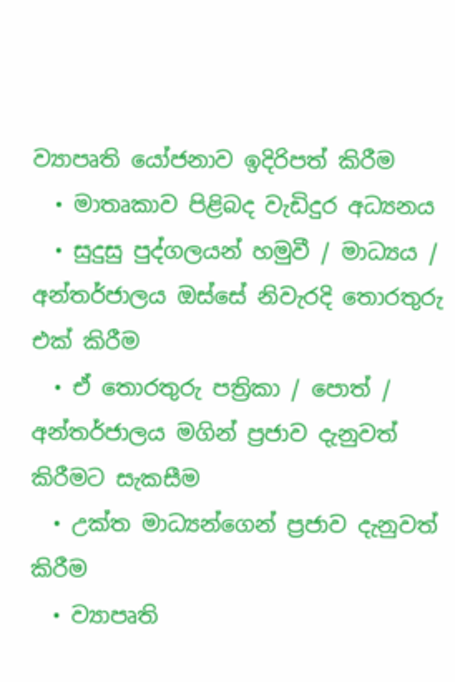ව්‍යාපෘති යෝජනාව ඉදිරිපත් කිරීම
  • මාතෘකාව පිළිබද වැඩිදුර අධ්‍යනය
  • සුදුසු පුද්ගලයන් හමුවී / මාධ්‍යය / අන්තර්ජාලය ඔස්සේ නිවැරදි තොරතුරු එක් කිරීම
  • ඒ තොරතුරු පත්‍රිකා / පොත් / අන්තර්ජාලය මගින් ප්‍රජාව දැනුවත් කිරීමට සැකසීම
  • උක්ත මාධ්‍යන්ගෙන් ප්‍රජාව දැනුවත් කිරීම
  • ව්‍යාපෘති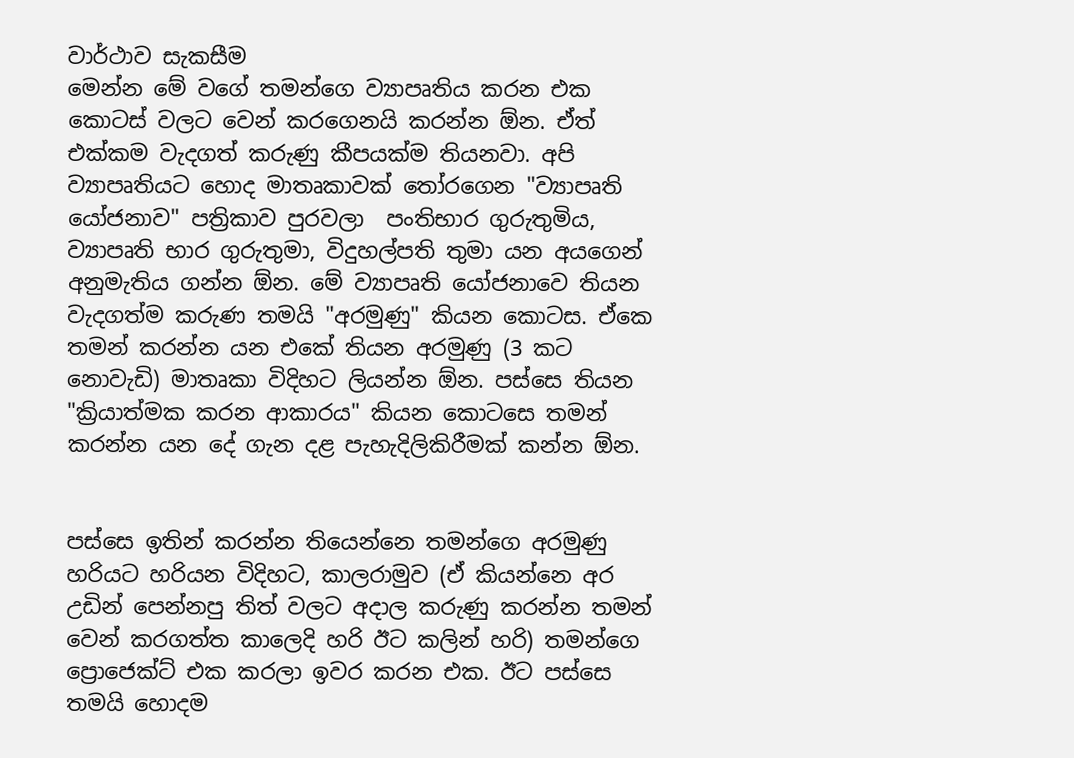වාර්ථාව සැකසීම
මෙන්න මේ වගේ තමන්ගෙ ව්‍යාපෘතිය කරන එක කොටස් වලට වෙන් කරගෙනයි කරන්න ඕන. ඒත් එක්කම වැදගත් කරුණු කීපයක්ම තියනවා. අපි ව්‍යාපෘතියට හොද මාතෘකාවක් තෝරගෙන "ව්‍යාපෘති යෝජනාව" පත්‍රිකාව පුරවලා  පංතිභාර ගුරුතුමිය, ව්‍යාපෘති භාර ගුරුතුමා, විදුහල්පති තුමා යන අයගෙන් අනුමැතිය ගන්න ඕ‍න. මේ ව්‍යාපෘති යෝජනාවෙ තියන වැදගත්ම කරුණ තමයි "අරමුණු" කියන කොටස. ඒකෙ තමන් කරන්න යන එකේ තියන අරමුණු (3 කට නොවැඩි) මාතෘකා විදිහට ලියන්න ඕන. පස්සෙ තියන "ක්‍රියාත්මක කරන ආකාරය" කියන කොටසෙ තමන් කරන්න යන දේ ගැන දළ පැහැදිලිකිරීමක් කන්න ඕන.


පස්සෙ ඉතින් කරන්න තියෙන්නෙ තමන්ගෙ අරමුණු හරියට හරියන විදිහට, කාලරාමුව (ඒ කියන්නෙ අර උඩින් පෙන්නපු තිත් වලට අදාල කරුණු කරන්න තමන් වෙන් කරගත්ත කාලෙදි හරි ඊට කලින් හරි) තමන්ගෙ ප්‍රොජෙක්ට් එක කරලා ඉවර කරන එක. ඊට පස්සෙ තමයි හොදම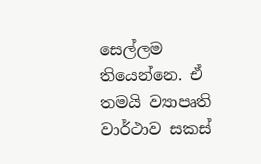සෙල්ලම තියෙන්නෙ. ඒ තමයි ව්‍යාපෘති වාර්ථාව සකස්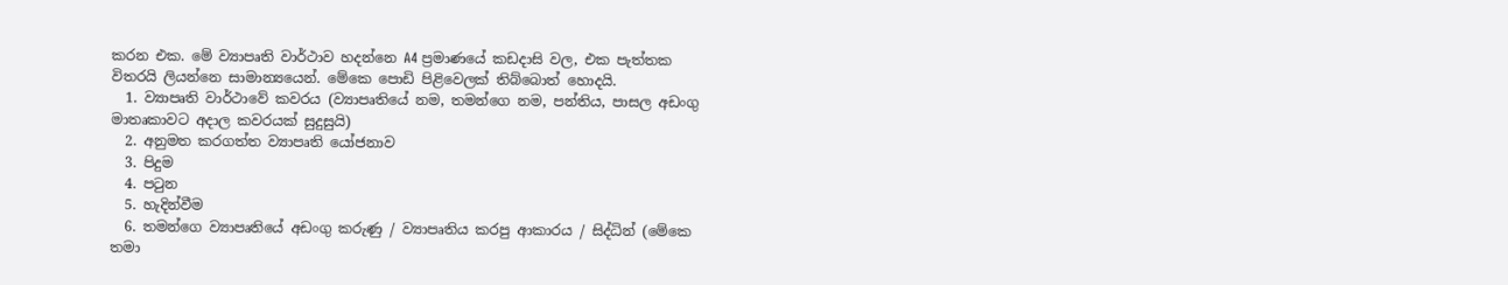කරන එක. මේ ව්‍යාපෘති වාර්ථාව හදන්නෙ A4 ප්‍රමාණයේ කඩදාසි වල, එක පැත්තක විතරයි ලියන්නෙ සාමාන්‍යයෙන්‍. මේකෙ පොඩි පිළිවෙලක් තිබ්බොත් හොදයි.
  1. ව්‍යාපෘති වාර්ථාවේ කවරය (ව්‍යාපෘතියේ නම, තමන්ගෙ නම, පන්තිය, පාසල අඩංගු මාතෘකාවට අදාල කවරයක් සුදුසුයි)
  2. අනුමත කරගත්ත ව්‍යාපෘති යෝජනාව
  3. පිදුම
  4. පටුන
  5. හැදින්වීම
  6. තමන්ගෙ ව්‍යාපෘතියේ අඩංගු කරුණු / ව්‍යාපෘතිය කරපු ආකාරය / සිද්ධින් (මේකෙ තමා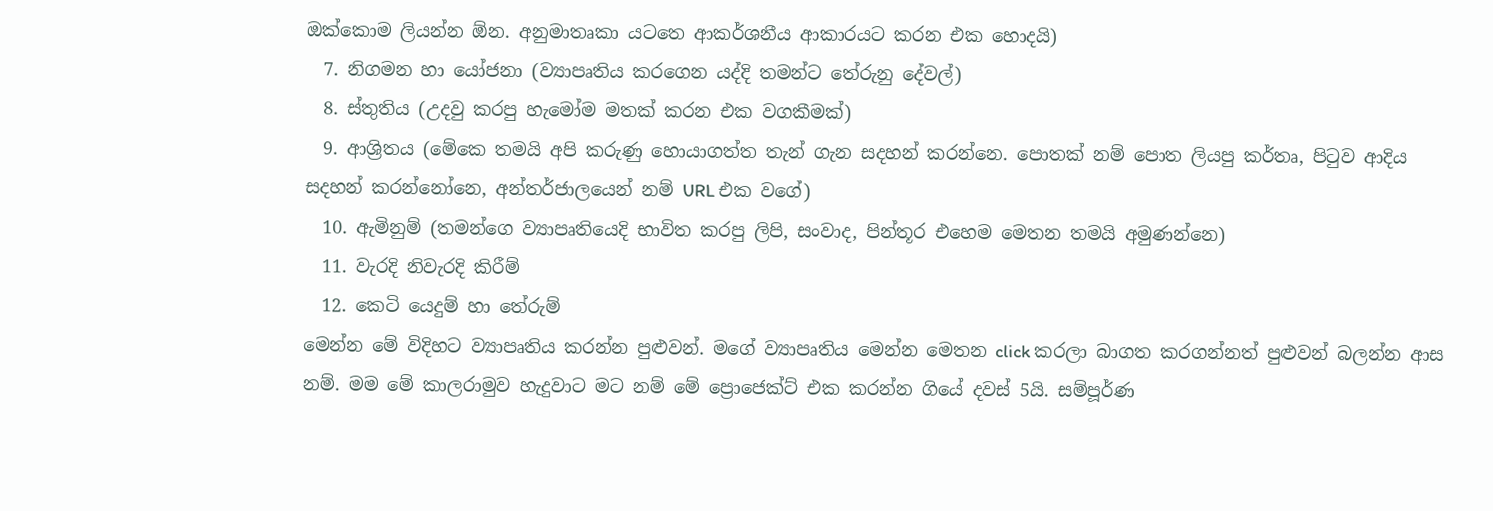ඔක්කොම ලියන්න ඕන. අනුමාතෘකා යටතෙ ආකර්ශනීය ආකාරයට කරන එක හොදයි)
  7. නිගමන හා යෝජනා (ව්‍යාපෘතිය කරගෙන යද්දි තමන්ට තේරුනු දේවල්)
  8. ස්තුතිය (උදවු කරපු හැමෝම මතක් කරන එක වගකීමක්)
  9. ආශ්‍රිතය (මේකෙ තමයි අපි කරුණු හොයාගත්ත තැන් ගැන සදහන් කරන්නෙ. පොතක් නම් පොත ලියපු කර්තෘ, පිටුව ආදිය සදහන් කරන්නෝනෙ, අන්තර්ජාලයෙන් නම් URL එක වගේ)
  10. ඇමිනුම් (තමන්ගෙ ව්‍යාපෘතියෙදි භාවිත කරපු ලිපි, සංවාද, පින්තූර එහෙම මෙතන තමයි අමුණන්නෙ)
  11. වැරදි නිවැරදි කිරීම්
  12. කෙටි යෙදුම් හා තේරුම්
මෙන්න මේ විදිහට ව්‍යාපෘතිය කරන්න පුළුවන්. මගේ ව්‍යාපෘතිය මෙන්න මෙතන click කරලා බාගත කරගන්නත් පුළුවන් බලන්න ආස නම්. මම මේ කාලරාමුව හැදුවාට මට නම් මේ ප්‍රොජෙක්ට් එක කරන්න ගියේ දවස් 5යි. සම්පූර්ණ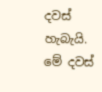දවස් හැබැයි. මේ දවස්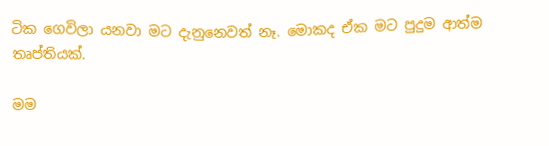ටික ගෙවිලා යනවා මට දැනුනෙවත් නෑ. මොකද ඒක මට පුදුම ආත්ම තෘප්තියක්.

මම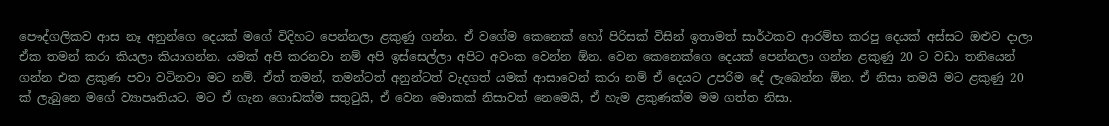පෞද්ගලිකව ආස නෑ අනුන්ගෙ දෙයක් මගේ විදිහට පෙන්නලා ළකුණු ගන්න. ඒ වගේම කෙනෙක් හෝ පිරිසක් විසින් ඉතාමත් සාර්ථකව ආරම්භ කරපු දෙයක් අස්සට ඔළුව දාලා ඒක තමන් කරා කියලා කියාගන්න. යමක් අපි කරනවා නම් අපි ඉස්සෙල්ලා අපිට අවංක වෙන්න ඕන. වෙන කෙනෙක්ගෙ දෙයක් පෙන්නලා ගන්න ළකුණු 20 ට වඩා තනියෙන් ගන්න එක ළකුණ පවා වටිනවා මට නම්. ඒත් තමන්, තමන්ටත් අනුන්ටත් වැදගත් යමක් ආසාවෙන් කරා නම් ඒ දෙයට උපරිම දේ ලැබෙන්න ඕන. ඒ නිසා තමයි මට ළකුණු 20 ක් ලැබුනෙ මගේ ව්‍යාපෘතියට. මට ඒ ගැන ගොඩක්ම සතුටුයි, ඒ වෙන මොකක් නිසාවත් නෙමෙයි, ඒ හැම ළකුණක්ම මම ගත්ත නිසා.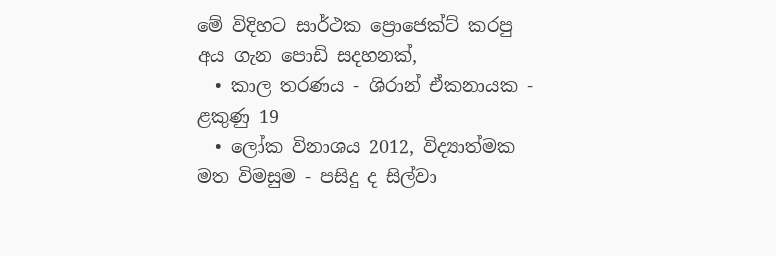මේ විදිහට සාර්ථක ප්‍රොජෙක්ට් කරපු අය ගැන පොඩි සදහනක්,
  • කාල තරණය - ශිරාන් ඒකනායක - ළකුණු 19
  • ලෝක විනාශය 2012, විද්‍යාත්මක මත විමසුම - පසිදු ද සිල්වා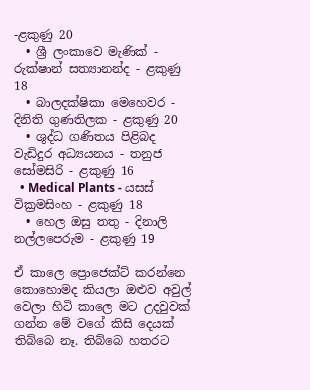-ළකුණු 20
  • ශ්‍රී ලංකාවෙ මැණික් - රුක්ෂාන් සත්‍යානන්ද - ළකුණු 18
  • බාලදක්ෂිකා මෙහෙවර - දිනිති ගුණතිලක - ළකුණු 20
  • ශුද්ධ ගණිතය පිළිබද වැඩිදුර අධ්‍යයනය - තනුජ සෝමසිරි - ළකුණු 16
  • Medical Plants - යසස් වික්‍රමසිංහ - ළකුණු 18
  • හෙල ඔසු තතු - දිනාලි නල්ලපෙරුම - ළකුණු 19

ඒ කාලෙ ප්‍රොජෙක්ට් කරන්නෙ කොහොමද කියලා ඔළුව අවුල් වෙලා හිටි කාලෙ මට උදවුවක් ගන්න මේ වගේ කිසි දෙයක් තිබ්බෙ නෑ. තිබ්බෙ හතරට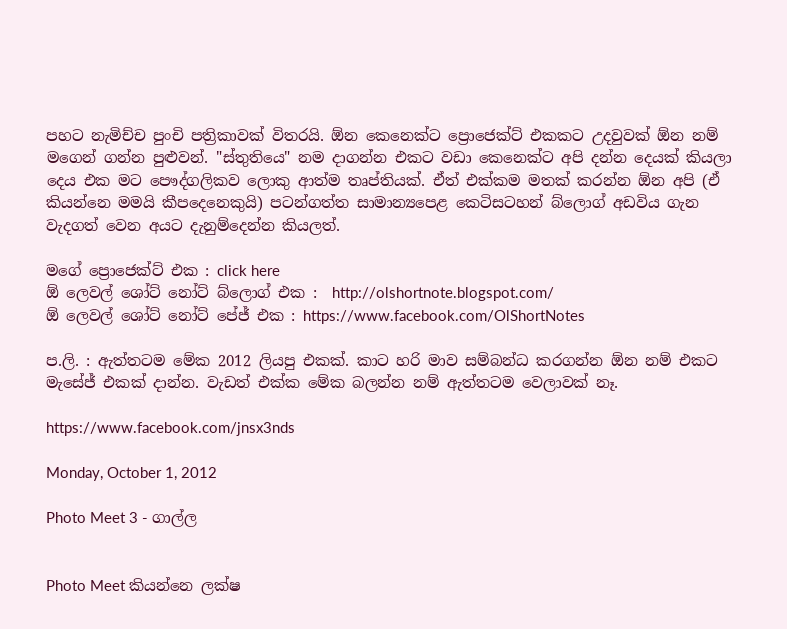පහට නැමිච්ච පුංචි පත්‍රිකාවක් විතරයි. ඕන කෙනෙක්ට ප්‍රොජෙක්ට් එකකට උදවුවක් ඕන නම් මගෙන් ගන්න පුළුවන්. "ස්තුතියෙ" නම දාගන්න එකට වඩා කෙනෙක්ට අපි දන්න දෙයක් කියලා දෙය එක මට පෞද්ගලිකව ‍ලොකු ආත්ම තෘප්තියක්. ඒත් එක්කම මතක් කරන්න ඕන අපි (ඒ කියන්නෙ මමයි කීපදෙනෙකුයි) පටන්ගත්ත සාමාන්‍යපෙළ කෙටිසටහන් බ්ලොග් අඩවිය ගැන වැදගත් වෙන අයට දැනුම්දෙන්න කියලත්.

මගේ ප්‍රොජෙක්ට් එක : click here
ඕ ලෙවල් ශෝට් නෝට් බ්ලොග් එක :  http://olshortnote.blogspot.com/
ඕ ලෙවල් ශෝට් නෝට් පේජ් එක : https://www.facebook.com/OlShortNotes

ප.ලි. : ඇත්තටම මේක 2012 ලියපු එකක්. කාට හරි මාව සම්බන්ධ කරගන්න ඕන නම් එකට මැසේජ් එකක් දාන්න. වැඩත් එක්ක මේක බලන්න නම් ඇත්තටම වෙලාවක් නෑ.

https://www.facebook.com/jnsx3nds

Monday, October 1, 2012

Photo Meet 3 - ගාල්ල


Photo Meet කියන්නෙ ලක්ෂ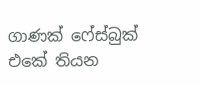ගාණක් ෆේස්බුක් එකේ තියන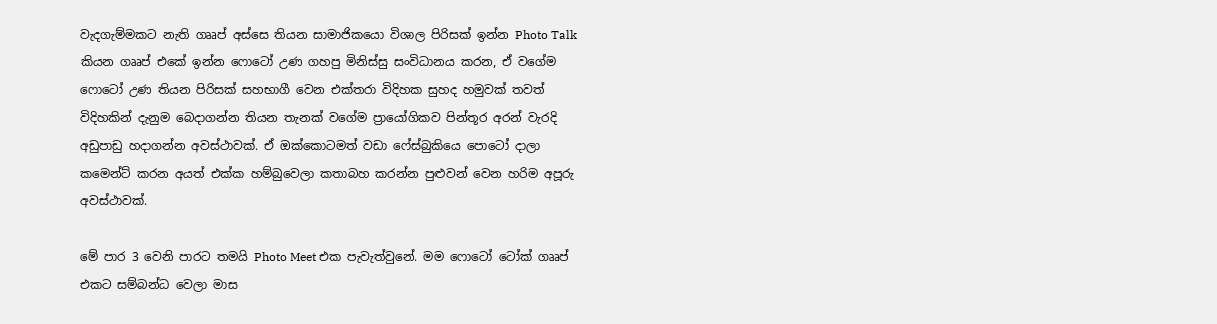වැදගැම්මකට නැති ගෲප් අස්සෙ තියන සාමාජිකයො විශාල පිරිසක් ඉන්න Photo Talk කියන ගෲප් එකේ ඉන්න ෆොටෝ උණ ගහපු මිනිස්සු සංවිධානය කරන, ඒ ‍වගේම ෆොටෝ උණ තියන පිරිසක් සහභාගී වෙන එක්තරා විදිහක සුහද හමුවක් තවත් විදිහකින් දැනුම බෙදාගන්න තියන තැනක් වගේම ප්‍රායෝගිකව පින්තූර අරන් වැරදි අඩුපාඩු හදාගන්න අවස්ථාවක්. ඒ ඔක්කොටමත් වඩා ෆේස්බුකියෙ පොටෝ දාලා කමෙන්ට් කරන අයත් එක්ක හම්බුවෙලා කතාබහ කරන්න පුළුවන් වෙන හරිම අපූරු අවස්ථාවක්.

මේ පාර 3 වෙනි පාරට තමයි Photo Meet එක පැවැත්වුනේ. මම ෆොටෝ ටෝක් ගෲප් එකට සම්බන්ධ වෙලා මාස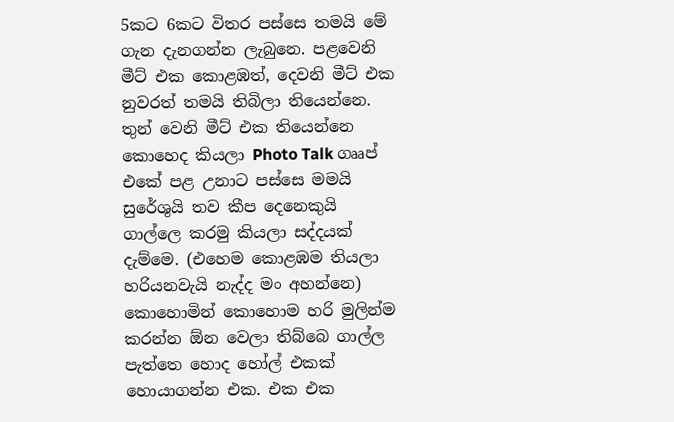5කට 6කට විතර පස්සෙ තමයි මේ ගැන දැනගන්න ලැබුනෙ. පළවෙනි මීට් එක කොළඹත්, දෙවනි මීට් එක නුවරත් තමයි තිබිලා තියෙන්නෙ. තුන් වෙනි මීට් එක තියෙන්නෙ කොහෙද කියලා Photo Talk ගෲප් එකේ පළ උනාට පස්සෙ මමයි සුරේශුයි තව කීප දෙනෙකුයි ගාල්ලෙ කරමු කියලා සද්දයක් දැම්මෙ. (එහෙම කොළඹම තියලා හරියනවැයි නැද්ද මං අහන්නෙ) කොහොමින් කොහොම හරි මුලින්ම කරන්න ඕන වෙලා තිබ්බෙ ගාල්ල පැත්තෙ හොද හෝල් එකක් හොයාගන්න එක. එක එක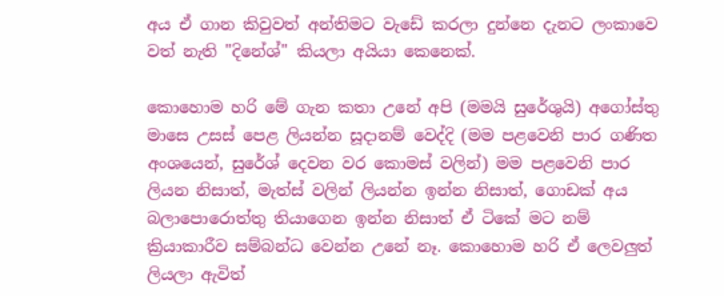අය ඒ ගාන කිවුවත් අන්තිමට වැඩේ කරලා දුන්නෙ දැනට ලංකාවෙ වත් නැති "දිනේශ්" කියලා අයියා කෙනෙක්.

කො‍හොම හරි මේ ගැන කතා උනේ අපි (මමයි සුරේශුයි) අගෝස්තු මාසෙ උසස් පෙළ ලියන්න සූදානම් වෙද්දි (මම පළවෙනි පාර ගණිත අංශයෙන්, සුරේශ් දෙවන වර කොමස් වලින්) මම පළවෙනි පාර ලියන නිසාත්, මැත්ස් වලින් ලියන්න ඉන්න නිසාත්, ගොඩක් අය බලාපොරොත්තු තියාගෙන ඉන්න නිසාත් ඒ ටිකේ මට නම් ක්‍රියාකාරීව සම්බන්ධ වෙන්න උනේ නෑ. කොහොම හරි ඒ ලෙවලුත් ලියලා ඇවිත්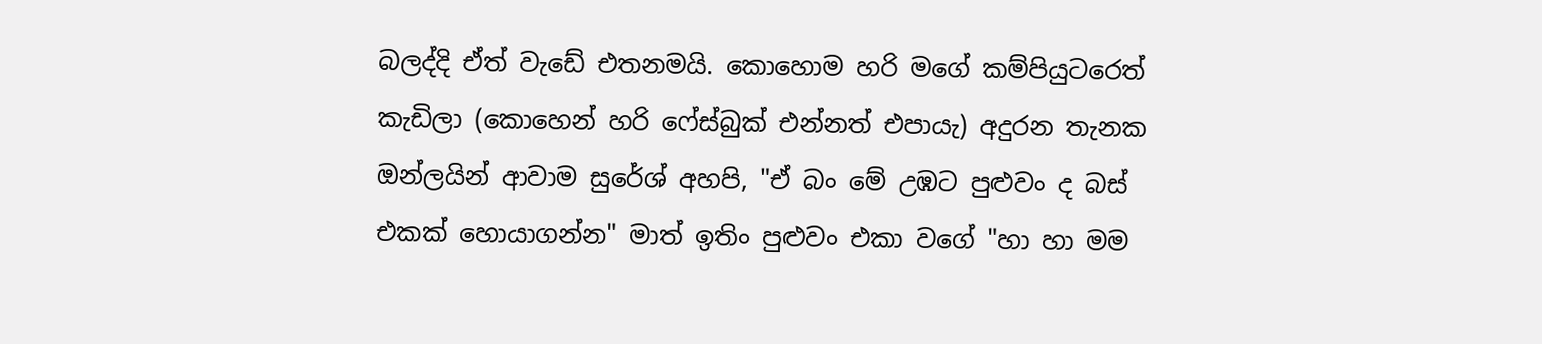බලද්දි ඒත් වැඩේ එතනමයි. කොහොම හරි මගේ කම්පියුටරෙත් කැඩිලා (කොහෙන් හරි ෆේස්බුක් එන්නත් එපායැ) අදුරන තැනක ඔන්ලයින් ආවාම සුරේශ් අහපි, "ඒ බං මේ උඹට පුළුවං ද බස් එකක් හොයාගන්න" මාත් ඉතිං පුළුවං එකා වගේ "හා හා මම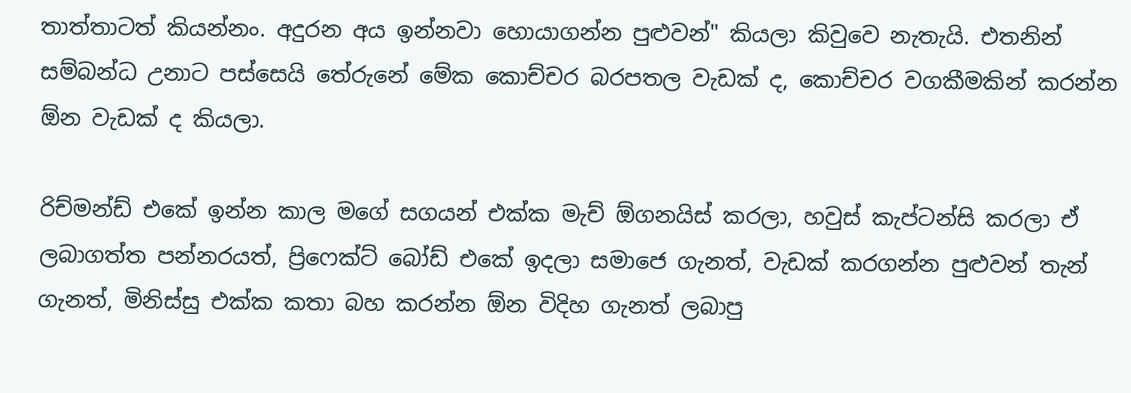තාත්තාටත් කියන්නං. අදුරන අය ඉන්නවා හොයාගන්න පුළුවන්" කියලා කිවුවෙ නැතැයි. එතනින් සම්බන්ධ උනාට පස්සෙයි තේරුනේ මේක කොච්චර බරපතල වැඩක් ද, කොච්චර වගකීමකින් කරන්න ඕන වැඩක් ද කියලා.

රිච්මන්ඩ් එකේ ඉන්න කාල මගේ සගයන් එක්ක මැච් ඕගනයිස් කරලා, හවුස් කැප්ටන්සි කරලා ඒ ලබාගත්ත පන්නරයත්, ප්‍රිෆෙක්ට් බෝඩ් එකේ ඉදලා සමාජෙ ගැනත්, වැඩක් කරගන්න පුළුවන් තැන් ගැනත්, මිනිස්සු එක්ක කතා බහ කරන්න ඕන විදිහ ගැනත් ලබාපු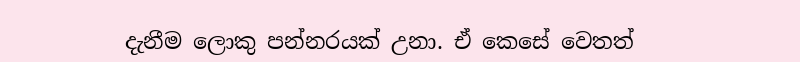දැනීම ලොකු පන්නරයක් උනා. ඒ කෙසේ වෙතත්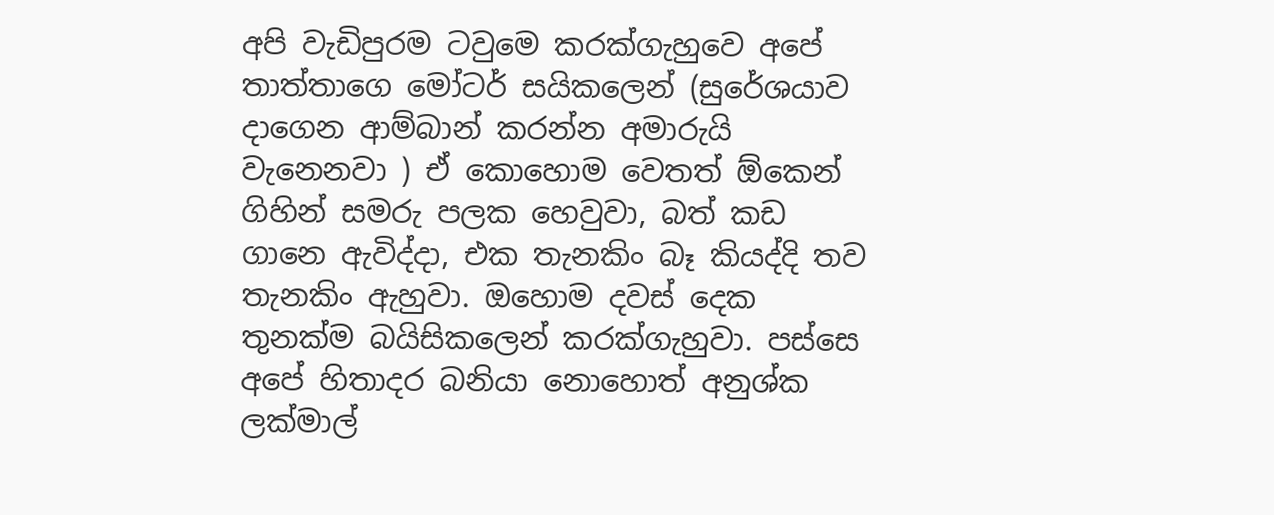අපි වැඩිපුරම ටවුමෙ කරක්ගැහුවෙ අපේ තාත්තාගෙ මෝටර් සයිකලෙන් (සුරේශයාව දාගෙන ආම්බාන් කරන්න අමාරුයි වැනෙනවා ) ඒ කොහොම වෙතත් ඕකෙන් ගිහින් සමරු පලක හෙවුවා, බත් කඩ ගානෙ ඇවිද්දා, එක තැනකිං බෑ කියද්දි තව තැනකිං ඇහුවා. ඔහොම දවස් දෙක තුනක්ම බයිසිකලෙන් කරක්ගැහුවා. පස්සෙ අපේ හිතාදර බනියා නොහොත් අනුශ්ක ලක්මාල්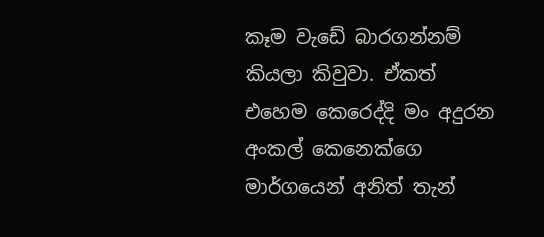කෑම වැඩේ බාරගන්නම් කියලා කිවුවා. ඒකත් එහෙම කෙරෙද්දි මං අදුරන අංකල් කෙනෙක්ගෙ මාර්ගයෙන් අනිත් තැන්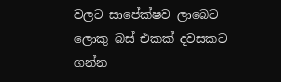වලට සා‍පේක්ෂව ලාබෙට ලොකු බස් එකක් දවසකට ගන්න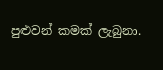පුළුවන් කමක් ලැබුනා.